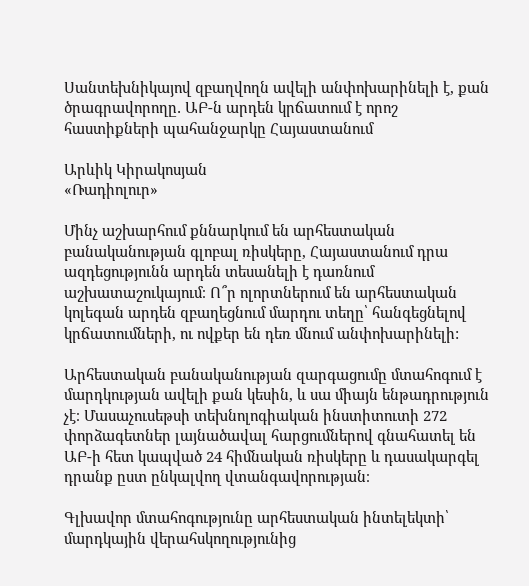Սանտեխնիկայով զբաղվողն ավելի անփոխարինելի է, քան ծրագրավորողը․ ԱԲ-ն արդեն կրճատում է որոշ հաստիքների պահանջարկը Հայաստանում

Արևիկ Կիրակոսյան
«Ռադիոլուր»

Մինչ աշխարհում քննարկում են արհեստական բանականության գլոբալ ռիսկերը, Հայաստանում դրա ազդեցությունն արդեն տեսանելի է դառնում աշխատաշուկայում։ Ո՞ր ոլորտներում են արհեստական կոլեգան արդեն զբաղեցնում մարդու տեղը՝ հանգեցնելով կրճատումների, ու ովքեր են դեռ մնում անփոխարինելի:

Արհեստական բանականության զարգացումը մտահոգում է մարդկության ավելի քան կեսին, և սա միայն ենթադրություն չէ։ Մասաչուսեթսի տեխնոլոգիական ինստիտուտի 272 փորձագետներ լայնածավալ հարցումներով գնահատել են ԱԲ-ի հետ կապված 24 հիմնական ռիսկերը և դասակարգել դրանք ըստ ընկալվող վտանգավորության։

Գլխավոր մտահոգությունը արհեստական ինտելեկտի՝ մարդկային վերահսկողությունից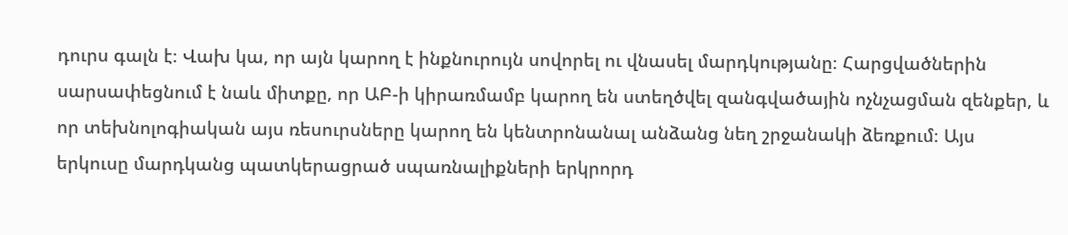դուրս գալն է։ Վախ կա, որ այն կարող է ինքնուրույն սովորել ու վնասել մարդկությանը։ Հարցվածներին սարսափեցնում է նաև միտքը, որ ԱԲ-ի կիրառմամբ կարող են ստեղծվել զանգվածային ոչնչացման զենքեր, և որ տեխնոլոգիական այս ռեսուրսները կարող են կենտրոնանալ անձանց նեղ շրջանակի ձեռքում։ Այս երկուսը մարդկանց պատկերացրած սպառնալիքների երկրորդ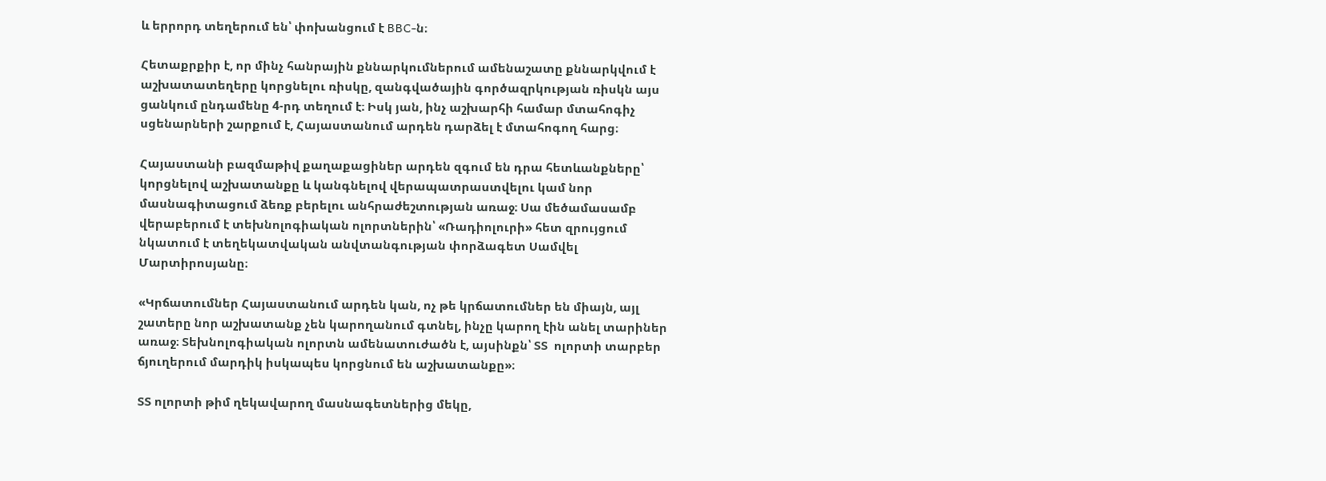և երրորդ տեղերում են՝ փոխանցում է BBC-ն։

Հետաքրքիր է, որ մինչ հանրային քննարկումներում ամենաշատը քննարկվում է աշխատատեղերը կորցնելու ռիսկը, զանգվածային գործազրկության ռիսկն այս ցանկում ընդամենը 4-րդ տեղում է։ Իսկ յան, ինչ աշխարհի համար մտահոգիչ սցենարների շարքում է, Հայաստանում արդեն դարձել է մտահոգող հարց։

Հայաստանի բազմաթիվ քաղաքացիներ արդեն զգում են դրա հետևանքները՝ կորցնելով աշխատանքը և կանգնելով վերապատրաստվելու կամ նոր մասնագիտացում ձեռք բերելու անհրաժեշտության առաջ։ Սա մեծամասամբ վերաբերում է տեխնոլոգիական ոլորտներին՝ «Ռադիոլուրի» հետ զրույցում նկատում է տեղեկատվական անվտանգության փորձագետ Սամվել Մարտիրոսյանը։

«Կրճատումներ Հայաստանում արդեն կան, ոչ թե կրճատումներ են միայն, այլ շատերը նոր աշխատանք չեն կարողանում գտնել, ինչը կարող էին անել տարիներ առաջ։ Տեխնոլոգիական ոլորտն ամենատուժածն է, այսինքն՝ ՏՏ  ոլորտի տարբեր ճյուղերում մարդիկ իսկապես կորցնում են աշխատանքը»։

ՏՏ ոլորտի թիմ ղեկավարող մասնագետներից մեկը,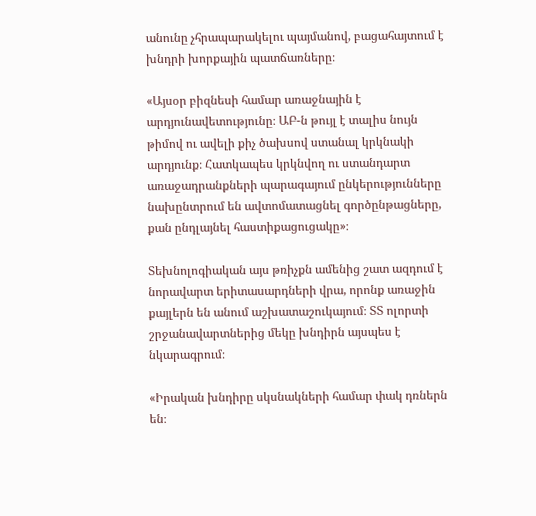անունը չհրապարակելու պայմանով, բացահայտում է խնդրի խորքային պատճառները։

«Այսօր բիզնեսի համար առաջնային է արդյունավետությունը։ ԱԲ-ն թույլ է տալիս նույն թիմով ու ավելի քիչ ծախսով ստանալ կրկնակի արդյունք։ Հատկապես կրկնվող ու ստանդարտ առաջադրանքների պարագայում ընկերությունները նախընտրում են ավտոմատացնել գործընթացները, քան ընդլայնել հաստիքացուցակը»։

Տեխնոլոգիական այս թռիչքն ամենից շատ ազդում է նորավարտ երիտասարդների վրա, որոնք առաջին քայլերն են անում աշխատաշուկայում։ ՏՏ ոլորտի շրջանավարտներից մեկը խնդիրն այսպես է նկարագրում։

«Իրական խնդիրը սկսնակների համար փակ դռներն են։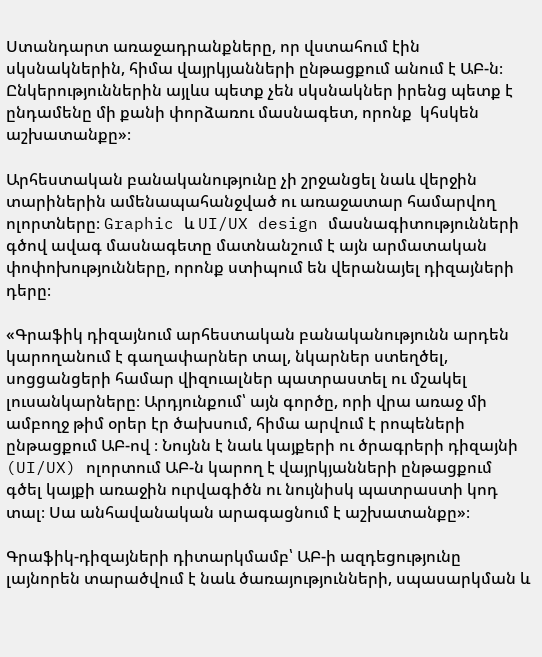Ստանդարտ առաջադրանքները, որ վստահում էին սկսնակներին, հիմա վայրկյանների ընթացքում անում է ԱԲ-ն։ Ընկերություններին այլևս պետք չեն սկսնակներ իրենց պետք է ընդամենը մի քանի փորձառու մասնագետ, որոնք  կհսկեն աշխատանքը»։

Արհեստական բանականությունը չի շրջանցել նաև վերջին տարիներին ամենապահանջված ու առաջատար համարվող ոլորտները։ Graphic և UI/UX design մասնագիտությունների գծով ավագ մասնագետը մատնանշում է այն արմատական փոփոխությունները, որոնք ստիպում են վերանայել դիզայների դերը։

«Գրաֆիկ դիզայնում արհեստական բանականությունն արդեն կարողանում է գաղափարներ տալ, նկարներ ստեղծել, սոցցանցերի համար վիզուալներ պատրաստել ու մշակել լուսանկարները։ Արդյունքում՝ այն գործը, որի վրա առաջ մի ամբողջ թիմ օրեր էր ծախսում, հիմա արվում է րոպեների ընթացքում ԱԲ-ով ։ Նույնն է նաև կայքերի ու ծրագրերի դիզայնի (UI/UX) ոլորտում ԱԲ-ն կարող է վայրկյանների ընթացքում գծել կայքի առաջին ուրվագիծն ու նույնիսկ պատրաստի կոդ տալ։ Սա անհավանական արագացնում է աշխատանքը»։

Գրաֆիկ-դիզայների դիտարկմամբ՝ ԱԲ-ի ազդեցությունը լայնորեն տարածվում է նաև ծառայությունների, սպասարկման և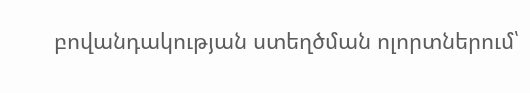բովանդակության ստեղծման ոլորտներում՝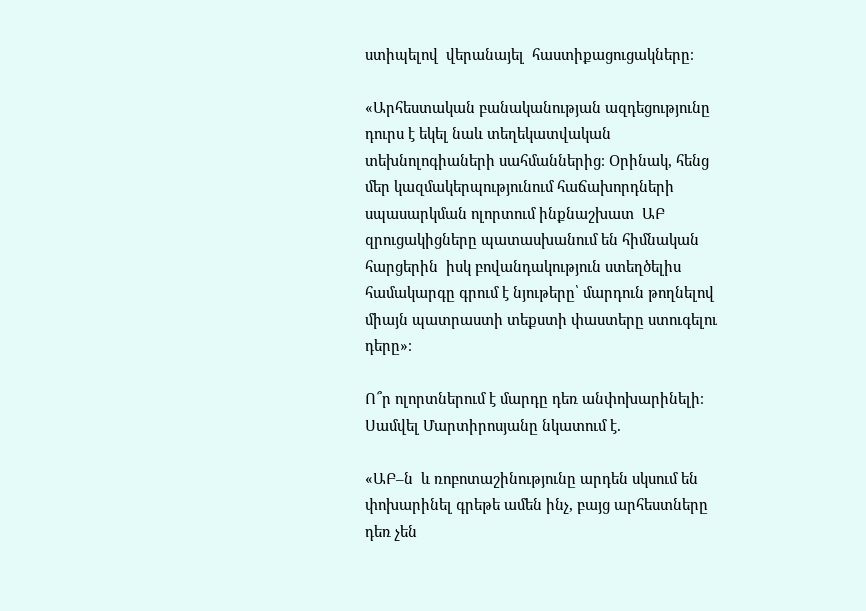ստիպելով  վերանայել  հաստիքացուցակները։

«Արհեստական բանականության ազդեցությունը դուրս է եկել նաև տեղեկատվական տեխնոլոգիաների սահմաններից։ Օրինակ, հենց մեր կազմակերպությունում հաճախորդների սպասարկման ոլորտում ինքնաշխատ  ԱԲ զրուցակիցները պատասխանում են հիմնական հարցերին  իսկ բովանդակություն ստեղծելիս համակարգը գրում է նյութերը՝ մարդուն թողնելով միայն պատրաստի տեքստի փաստերը ստուգելու դերը»։

Ո՞ր ոլորտներում է մարդը դեռ անփոխարինելի։ Սամվել Մարտիրոսյանը նկատում է.

«ԱԲ–ն  և ռոբոտաշինությունը արդեն սկսում են փոխարինել գրեթե ամեն ինչ, բայց արհեստները դեռ չեն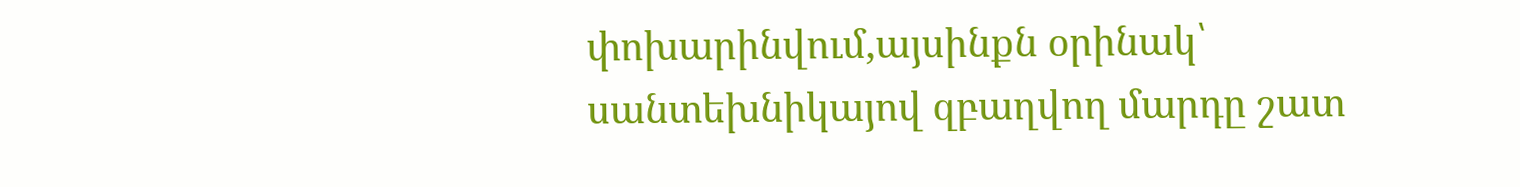փոխարինվում,այսինքն օրինակ՝ սանտեխնիկայով զբաղվող մարդը շատ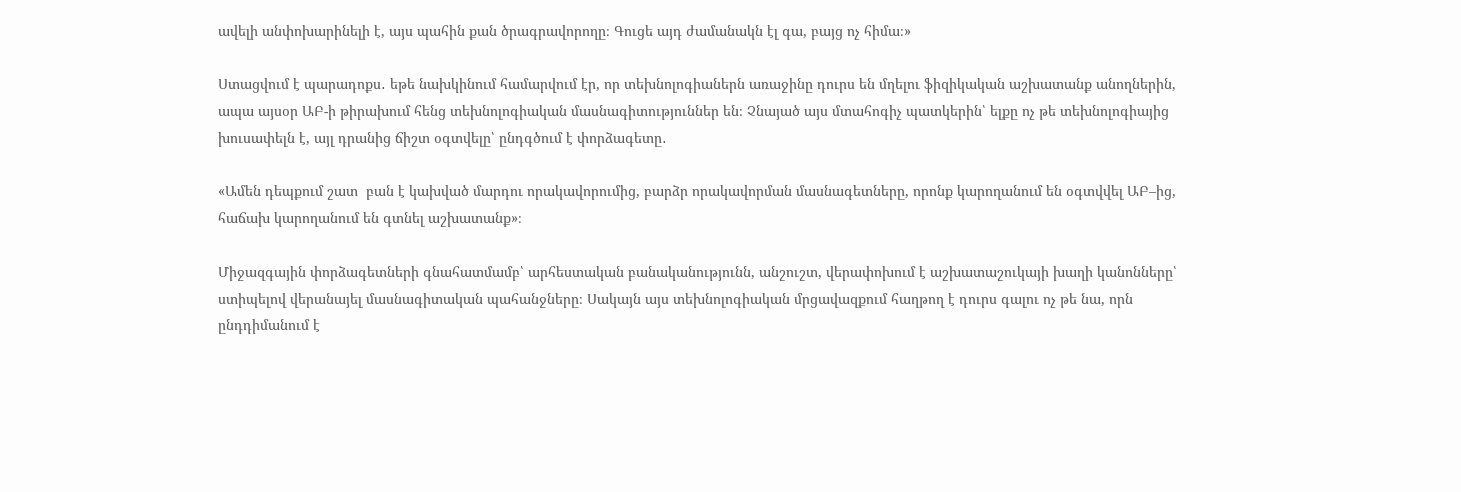ավելի անփոխարինելի է, այս պահին քան ծրագրավորողը։ Գուցե այդ ժամանակն էլ գա, բայց ոչ հիմա։»

Ստացվում է պարադոքս․ եթե նախկինում համարվում էր, որ տեխնոլոգիաներն առաջինը դուրս են մղելու ֆիզիկական աշխատանք անողներին, ապա այսօր ԱԲ-ի թիրախում հենց տեխնոլոգիական մասնագիտություններ են։ Չնայած այս մտահոգիչ պատկերին՝ ելքը ոչ թե տեխնոլոգիայից խուսափելն է, այլ դրանից ճիշտ օգտվելը՝ ընդգծում է փորձագետը․

«Ամեն դեպքում շատ  բան է կախված մարդու որակավորումից, բարձր որակավորման մասնագետները, որոնք կարողանում են օգտվվել ԱԲ–ից, հաճախ կարողանում են գտնել աշխատանք»։

Միջազգային փորձագետների գնահատմամբ՝ արհեստական բանականությունն, անշուշտ, վերափոխում է աշխատաշուկայի խաղի կանոնները՝ ստիպելով վերանայել մասնագիտական պահանջները։ Սակայն այս տեխնոլոգիական մրցավազքում հաղթող է դուրս գալու ոչ թե նա, որն ընդդիմանում է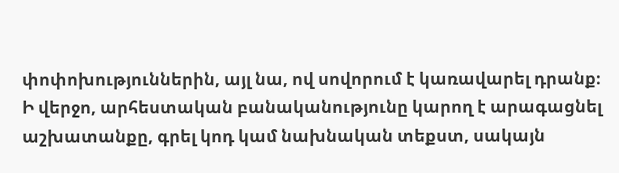փոփոխություններին, այլ նա, ով սովորում է կառավարել դրանք։ Ի վերջո, արհեստական բանականությունը կարող է արագացնել աշխատանքը, գրել կոդ կամ նախնական տեքստ, սակայն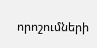որոշումների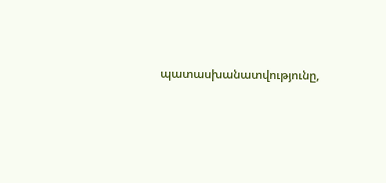պատասխանատվությունը,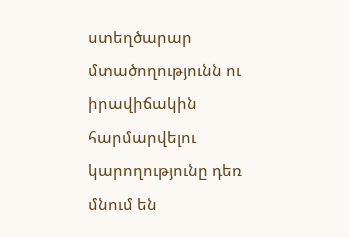ստեղծարար մտածողությունն ու իրավիճակին հարմարվելու կարողությունը դեռ մնում են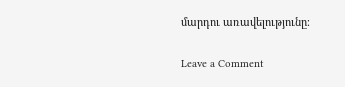մարդու առավելությունը։

Leave a Comment